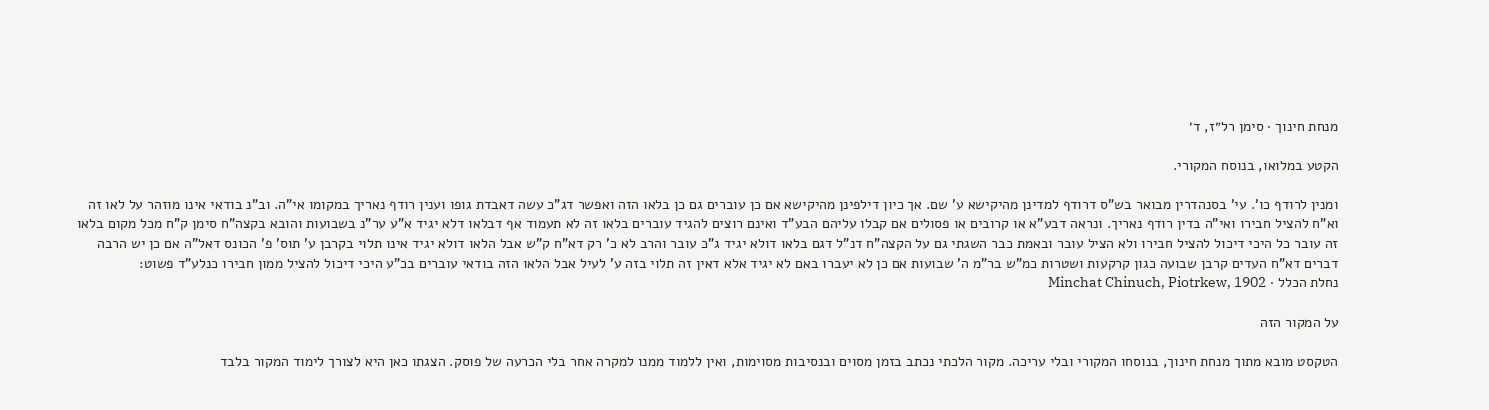מנחת חינוך · סימן רל״ז, ד׳

הקטע במלואו, בנוסח המקורי.

ומנין לרודף כו'. עי' בסנהדרין מבואר בש"ס דרודף למדינן מהיקישא ע' שם. אך כיון דילפינן מהיקישא אם כן עוברים גם כן בלאו הזה ואפשר דג"כ עשה דאבדת גופו וענין רודף נאריך במקומו אי"ה. וב"נ בודאי אינו מוזהר על לאו זה וא"ח להציל חבירו ואי"ה בדין רודף נאריך. ונראה דבע"א או קרובים או פסולים אם קבלו עליהם הבע"ד ואינם רוצים להגיד עוברים בלאו זה לא תעמוד אף דבלאו דלא יגיד א"ע ער"נ בשבועות והובא בקצה"ח סימן ק"ח מכל מקום בלאו זה עובר כל היכי דיכול להציל חבירו ולא הציל עובר ובאמת כבר השגתי גם על הקצה"ח דנ"ל דגם בלאו דולא יגיד ג"כ עובר והרב לא כ' רק דא"ח ק"ש אבל הלאו דולא יגיד אינו תלוי בקרבן ע' תוס' פ' הכונס דאל"ה אם כן יש הרבה דברים דא"ח העדים קרבן שבועה כגון קרקעות ושטרות כמ"ש בר"מ ה' שבועות אם כן לא יעברו באם לא יגיד אלא דאין זה תלוי בזה ע' לעיל אבל הלאו הזה בודאי עוברים בכ"ע היכי דיכול להציל ממון חבירו כנלע"ד פשוט:
נחלת הכלל · Minchat Chinuch, Piotrkew, 1902

על המקור הזה

הטקסט מובא מתוך מנחת חינוך, בנוסחו המקורי ובלי עריכה. מקור הלכתי נכתב בזמן מסוים ובנסיבות מסוימות, ואין ללמוד ממנו למקרה אחר בלי הכרעה של פוסק. הצגתו כאן היא לצורך לימוד המקור בלבד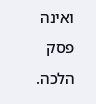ואינה פסק הלכה.